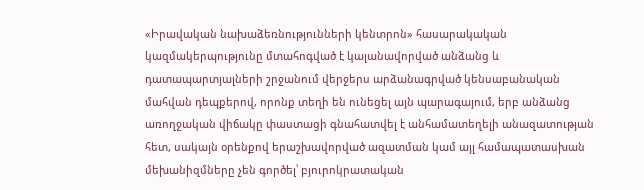«Իրավական նախաձեռնությունների կենտրոն» հասարակական կազմակերպությունը մտահոգված է կալանավորված անձանց և դատապարտյալների շրջանում վերջերս արձանագրված կենսաբանական մահվան դեպքերով, որոնք տեղի են ունեցել այն պարագայում, երբ անձանց առողջական վիճակը փաստացի գնահատվել է անհամատեղելի անազատության հետ, սակայն օրենքով երաշխավորված ազատման կամ այլ համապատասխան մեխանիզմները չեն գործել՝ բյուրոկրատական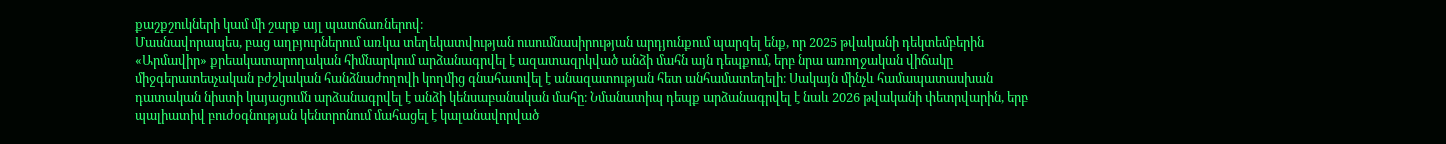քաշքշուկների կամ մի շարք այլ պատճառներով։
Մասնավորապես, բաց աղբյուրներում առկա տեղեկատվության ուսումնասիրության արդյունքում պարզել ենք, որ 2025 թվականի դեկտեմբերին «Արմավիր» քրեակատարողական հիմնարկում արձանագրվել է ազատազրկված անձի մահն այն դեպքում, երբ նրա առողջական վիճակը միջգերատեսչական բժշկական հանձնաժողովի կողմից գնահատվել է անազատության հետ անհամատեղելի։ Սակայն մինչև համապատասխան դատական նիստի կայացումն արձանագրվել է անձի կենսաբանական մահը։ Նմանատիպ դեպք արձանագրվել է նաև 2026 թվականի փետրվարին, երբ պալիատիվ բուժօգնության կենտրոնում մահացել է կալանավորված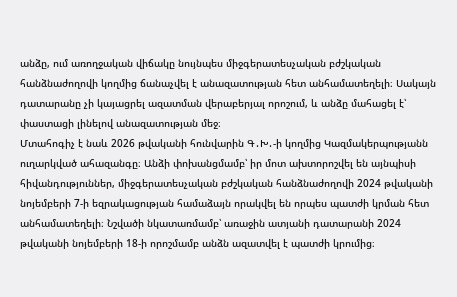անձը, ում առողջական վիճակը նույնպես միջգերատեսչական բժշկական հանձնաժողովի կողմից ճանաչվել է անազատության հետ անհամատեղելի։ Սակայն դատարանը չի կայացրել ազատման վերաբերյալ որոշում, և անձը մահացել է՝ փաստացի լինելով անազատության մեջ։
Մտահոգիչ է նաև 2026 թվականի հունվարին Գ․Խ․-ի կողմից Կազմակերպությանն ուղարկված ահազանգը։ Անձի փոխանցմամբ՝ իր մոտ ախտորոշվել են այնպիսի հիվանդություններ, միջգերատեսչական բժշկական հանձնաժողովի 2024 թվականի նոյեմբերի 7-ի եզրակացության համաձայն որակվել են որպես պատժի կրման հետ անհամատեղելի։ Նշվածի նկատառմամբ՝ առաջին ատյանի դատարանի 2024 թվականի նոյեմբերի 18-ի որոշմամբ անձն ազատվել է պատժի կրումից։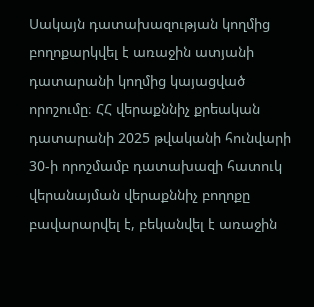Սակայն դատախազության կողմից բողոքարկվել է առաջին ատյանի դատարանի կողմից կայացված որոշումը։ ՀՀ վերաքննիչ քրեական դատարանի 2025 թվականի հունվարի 30-ի որոշմամբ դատախազի հատուկ վերանայման վերաքննիչ բողոքը բավարարվել է, բեկանվել է առաջին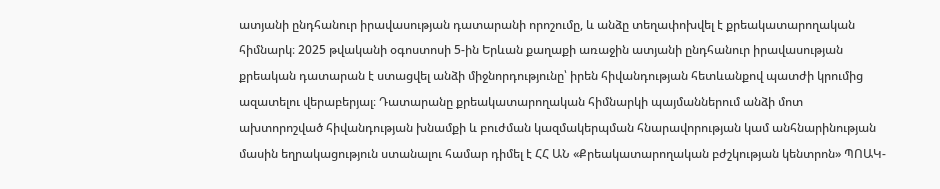ատյանի ընդհանուր իրավասության դատարանի որոշումը, և անձը տեղափոխվել է քրեակատարողական հիմնարկ։ 2025 թվականի օգոստոսի 5-ին Երևան քաղաքի առաջին ատյանի ընդհանուր իրավասության քրեական դատարան է ստացվել անձի միջնորդությունը՝ իրեն հիվանդության հետևանքով պատժի կրումից ազատելու վերաբերյալ։ Դատարանը քրեակատարողական հիմնարկի պայմաններում անձի մոտ ախտորոշված հիվանդության խնամքի և բուժման կազմակերպման հնարավորության կամ անհնարինության մասին եղրակացություն ստանալու համար դիմել է ՀՀ ԱՆ «Քրեակատարողական բժշկության կենտրոն» ՊՈԱԿ-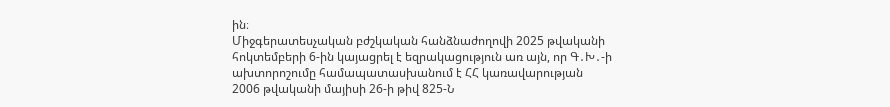ին։
Միջգերատեսչական բժշկական հանձնաժողովի 2025 թվականի հոկտեմբերի 6-ին կայացրել է եզրակացություն առ այն, որ Գ․Խ․-ի ախտորոշումը համապատասխանում է ՀՀ կառավարության 2006 թվականի մայիսի 26-ի թիվ 825-Ն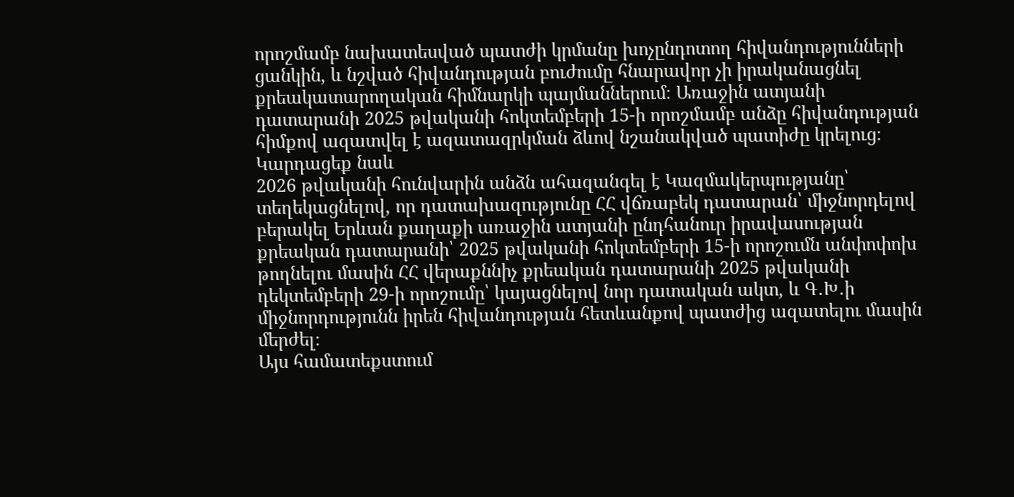որոշմամբ նախատեսված պատժի կրմանը խոչընդոտող հիվանդությունների ցանկին, և նշված հիվանդության բուժումը հնարավոր չի իրականացնել քրեակատարողական հիմնարկի պայմաններում։ Առաջին ատյանի դատարանի 2025 թվականի հոկտեմբերի 15-ի որոշմամբ անձը հիվանդության հիմքով ազատվել է ազատազրկման ձևով նշանակված պատիժը կրելուց։
Կարդացեք նաև
2026 թվականի հունվարին անձն ահազանգել է Կազմակերպությանը՝ տեղեկացնելով, որ դատախազությունը ՀՀ վճռաբեկ դատարան՝ միջնորդելով բերակել Երևան քաղաքի առաջին ատյանի ընդհանուր իրավասության քրեական դատարանի՝ 2025 թվականի հոկտեմբերի 15-ի որոշումն անփոփոխ թողնելու մասին ՀՀ վերաքննիչ քրեական դատարանի 2025 թվականի դեկտեմբերի 29-ի որոշումը՝ կայացնելով նոր դատական ակտ, և Գ․Խ․ի միջնորդությունն իրեն հիվանդության հետևանքով պատժից ազատելու մասին մերժել։
Այս համատեքստում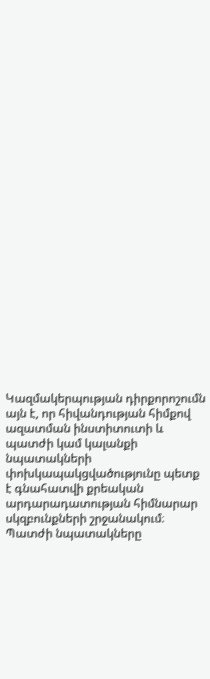Կազմակերպության դիրքորոշումն այն է, որ հիվանդության հիմքով ազատման ինստիտուտի և պատժի կամ կալանքի նպատակների փոխկապակցվածությունը պետք է գնահատվի քրեական արդարադատության հիմնարար սկզբունքների շրջանակում։ Պատժի նպատակները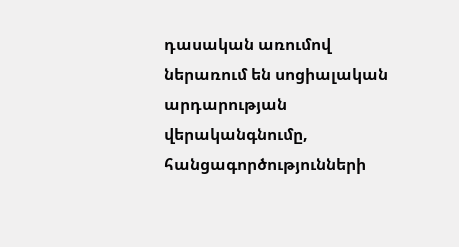դասական առումով ներառում են սոցիալական արդարության վերականգնումը, հանցագործությունների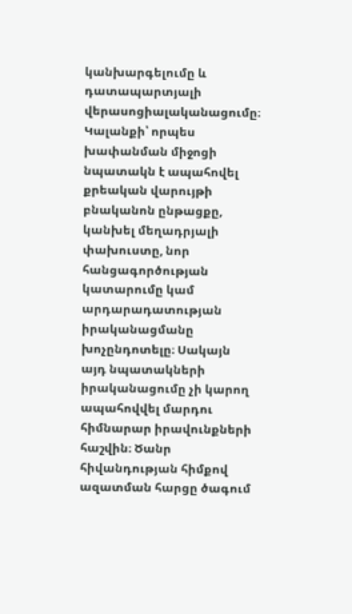կանխարգելումը և դատապարտյալի վերասոցիալականացումը։ Կալանքի՝ որպես խափանման միջոցի նպատակն է ապահովել քրեական վարույթի բնականոն ընթացքը, կանխել մեղադրյալի փախուստը, նոր հանցագործության կատարումը կամ արդարադատության իրականացմանը խոչընդոտելը։ Սակայն այդ նպատակների իրականացումը չի կարող ապահովվել մարդու հիմնարար իրավունքների հաշվին։ Ծանր հիվանդության հիմքով ազատման հարցը ծագում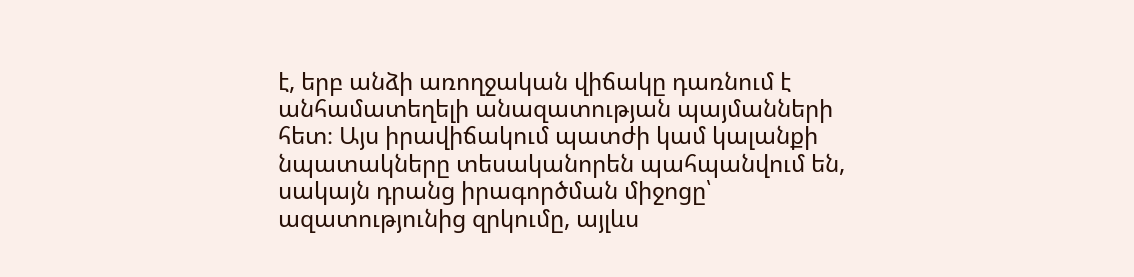է, երբ անձի առողջական վիճակը դառնում է անհամատեղելի անազատության պայմանների հետ։ Այս իրավիճակում պատժի կամ կալանքի նպատակները տեսականորեն պահպանվում են, սակայն դրանց իրագործման միջոցը՝ ազատությունից զրկումը, այլևս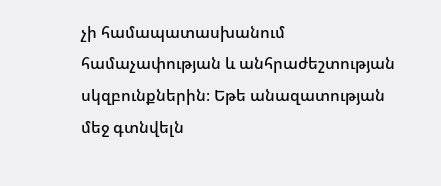չի համապատասխանում համաչափության և անհրաժեշտության սկզբունքներին։ Եթե անազատության մեջ գտնվելն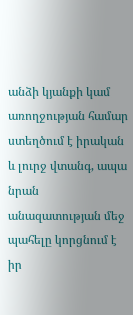անձի կյանքի կամ առողջության համար ստեղծում է իրական և լուրջ վտանգ, ապա նրան անազատության մեջ պահելը կորցնում է իր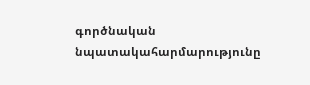գործնական նպատակահարմարությունը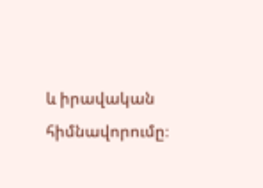և իրավական հիմնավորումը։